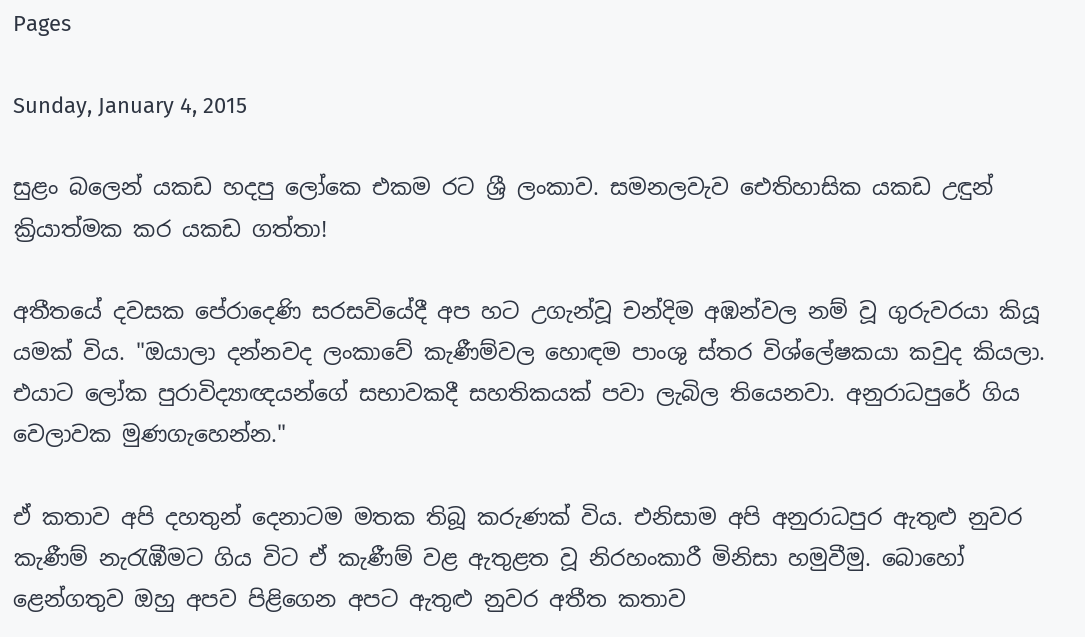Pages

Sunday, January 4, 2015

සුළං බලෙන් යකඩ හදපු ලෝකෙ එකම රට ශ්‍රී ලංකාව. සමනලවැව ඓතිහාසික යකඩ උඳුන් ක්‍රියාත්මක කර යකඩ ගත්තා!

අතීතයේ දවසක පේරාදෙණි සරසවියේදී අප හට උගැන්වූ චන්දිම අඹන්වල නම් වූ ගුරුවරයා කියූ යමක් විය. "ඔයාලා දන්නවද ලංකාවේ කැණීම්වල හොඳම පාංශු ස්තර විශ්ලේෂකයා කවුද කියලා. එයාට ලෝක පුරාවිද්‍යාඥයන්ගේ සභාවකදී සහතිකයක් පවා ලැබිල තියෙනවා. අනුරාධපුරේ ගිය වෙලාවක මුණගැහෙන්න."

ඒ කතාව අපි දහතුන් දෙනාටම මතක තිබූ කරුණක් විය. එනිසාම අපි අනුරාධපුර ඇතුළු නුවර කැණීම් නැරැඹීමට ගිය විට ඒ කැණීම් වළ ඇතුළත වූ නිරහංකාරී මිනිසා හමුවීමු. බොහෝ ළෙන්ගතුව ඔහු අපව පිළිගෙන අපට ඇතුළු නුවර අතීත කතාව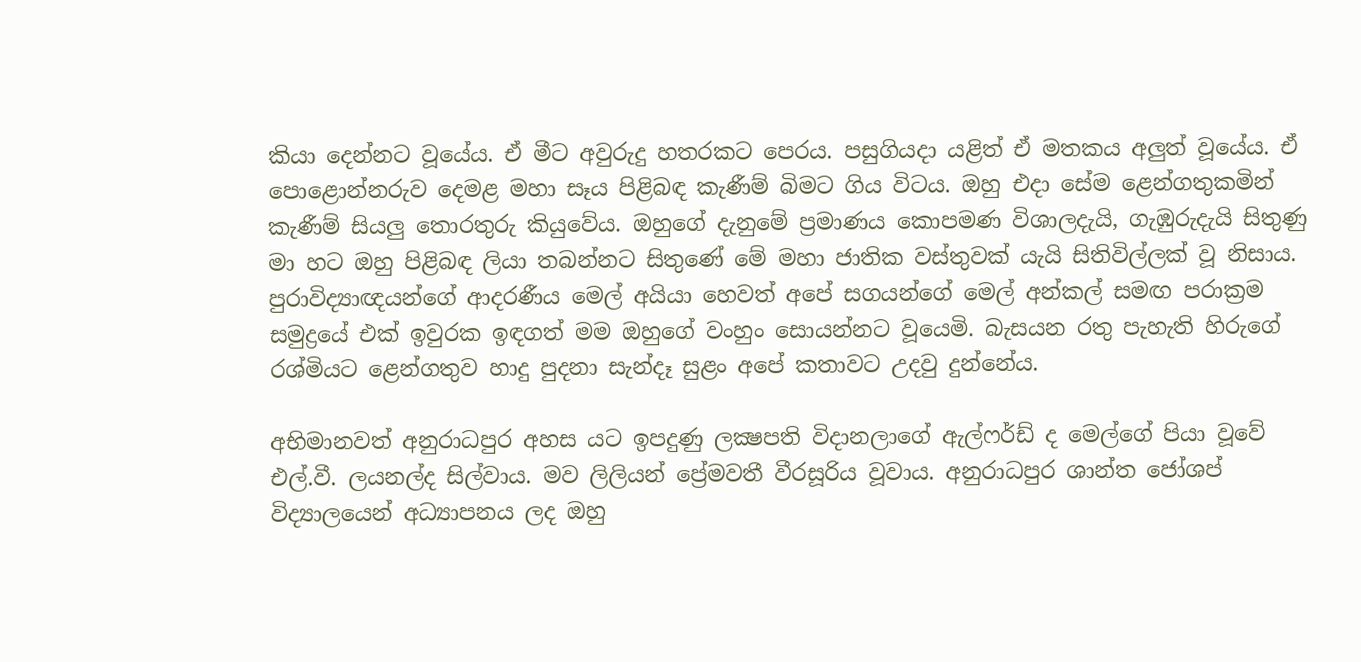කියා දෙන්නට වූයේය. ඒ මීට අවුරුදු හතරකට පෙරය. පසුගියදා යළිත් ඒ මතකය අලුත් වූයේය. ඒ පොළොන්නරුව දෙමළ මහා සෑය පිළිබඳ කැණීම් බිමට ගිය විටය. ඔහු එදා සේම ළෙන්ගතුකමින් කැණීම් සියලු තොරතුරු කියුවේය. ඔහුගේ දැනුමේ ප්‍රමාණය කොපමණ විශාලදැයි, ගැඹුරුදැයි සිතුණු මා හට ඔහු පිළිබඳ ලියා තබන්නට සිතුණේ මේ මහා ජාතික වස්තුවක් යැයි සිතිවිල්ලක් වූ නිසාය. පුරාවිද්‍යාඥයන්ගේ ආදරණීය මෙල් අයියා හෙවත් අපේ සගයන්ගේ මෙල් අන්කල් සමඟ පරාක්‍රම සමුද්‍රයේ එක් ඉවුරක ඉඳගත් මම ඔහුගේ වංහුං සොයන්නට වූයෙමි. බැසයන රතු පැහැති හිරුගේ රශ්මියට ළෙන්ගතුව හාදු පුදනා සැන්දෑ සුළං අපේ කතාවට උදවු දුන්නේය.

අභිමානවත් අනුරාධපුර අහස යට ඉපදුණු ලක්‍ෂපති විදානලාගේ ඇල්ෆර්ඩ් ද මෙල්ගේ පියා වූවේ එල්.වී. ලයනල්ද සිල්වාය. මව ලිලියන් ප්‍රේමවතී වීරසූරිය වූවාය. අනුරාධපුර ශාන්ත ජෝශප් විද්‍යාලයෙන් අධ්‍යාපනය ලද ඔහු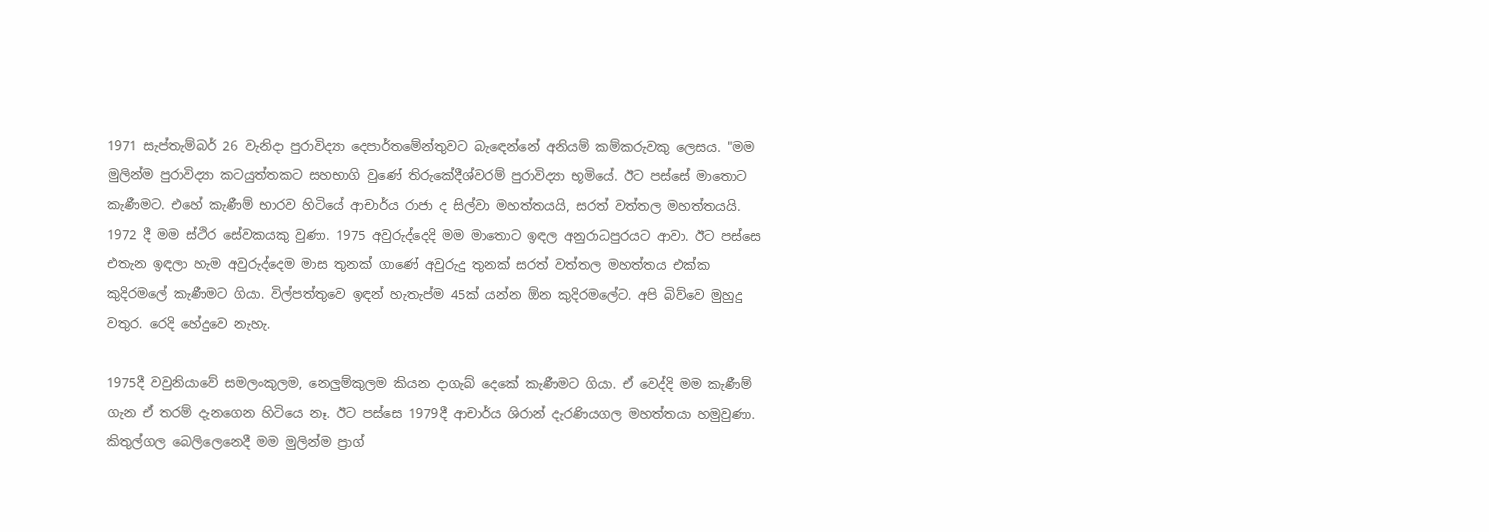1971 සැප්තැම්බර් 26 වැනිදා පුරාවිද්‍යා දෙපාර්තමේන්තුවට බැඳෙන්නේ අනියම් කම්කරුවකු ලෙසය. "මම මුලින්ම පුරාවිද්‍යා කටයුත්තකට සහභාගි වුණේ තිරුකේදීශ්වරම් පුරාවිද්‍යා භූමියේ. ඊට පස්සේ මාතොට කැණීමට. එහේ කැණීම් භාරව හිටියේ ආචාර්ය රාජා ද සිල්වා මහත්තයයි, සරත් වත්තල මහත්තයයි. 1972 දී මම ස්ථිර සේවකයකු වුණා. 1975 අවුරුද්දෙදි මම මාතොට ඉඳල අනුරාධපුරයට ආවා. ඊට පස්සෙ එතැන ඉඳලා හැම අවුරුද්දෙම මාස තුනක් ගාණේ අවුරුදු තුනක් සරත් වත්තල මහත්තය එක්ක කුදිරමලේ කැණීමට ගියා. විල්පත්තුවෙ ඉඳන් හැතැප්ම 45ක් යන්න ඕන කුදිරමලේට. අපි බිව්වෙ මුහුදු වතුර. රෙදි හේදුවෙ නැහැ.

1975දී වවුනියාවේ සමලංකුලම, නෙලුම්කුලම කියන දාගැබ් දෙකේ කැණීමට ගියා. ඒ වෙද්දි මම කැණීම් ගැන ඒ තරම් දැනගෙන හිටියෙ නෑ. ඊට පස්සෙ 1979දී ආචාර්ය ශිරාන් දැරණියගල මහත්තයා හමුවුණා. කිතුල්ගල බෙලිලෙනෙදී මම මුලින්ම ප්‍රාග්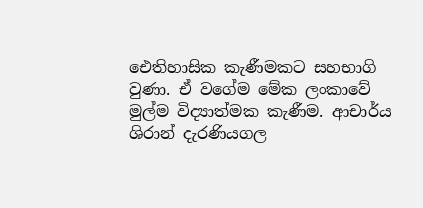ඓතිහාසික කැණීමකට සහභාගි වුණා. ඒ වගේම මේක ලංකාවේ මුල්ම විද්‍යාත්මක කැණීම. ආචාර්ය ශිරාන් දැරණියගල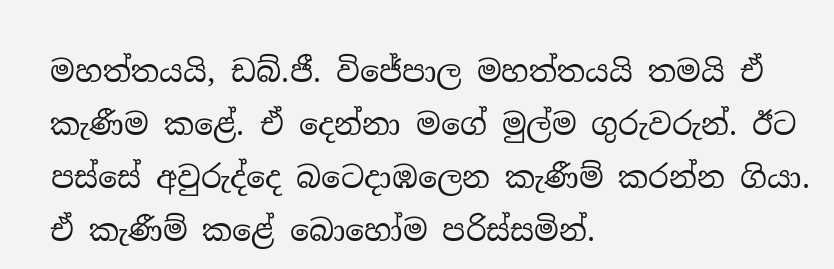මහත්තයයි, ඩබ්.ජී. විජේපාල මහත්තයයි තමයි ඒ කැණීම කළේ. ඒ දෙන්නා මගේ මුල්ම ගුරුවරුන්. ඊට පස්සේ අවුරුද්දෙ බට‍ෙදාඹලෙන කැණීම් කරන්න ගියා. ඒ කැණීම් කළේ බොහෝම පරිස්සමින්.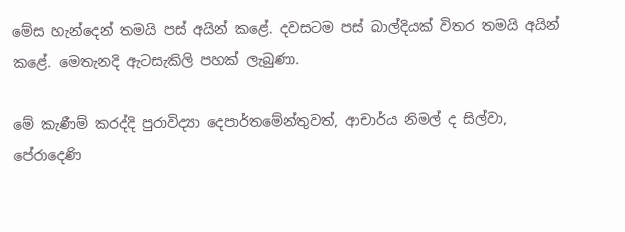මේස හැන්දෙන් තමයි පස් අයින් කළේ. දවසටම පස් බාල්දියක් විතර තමයි අයින් කළේ. මෙතැනදි ඇටසැකිලි පහක් ලැබුණා.

මේ කැණීම් කරද්දි පුරාවිද්‍යා දෙපාර්තමේන්තුවත්, ආචාර්ය නිමල් ද සිල්වා, පේරාදෙණි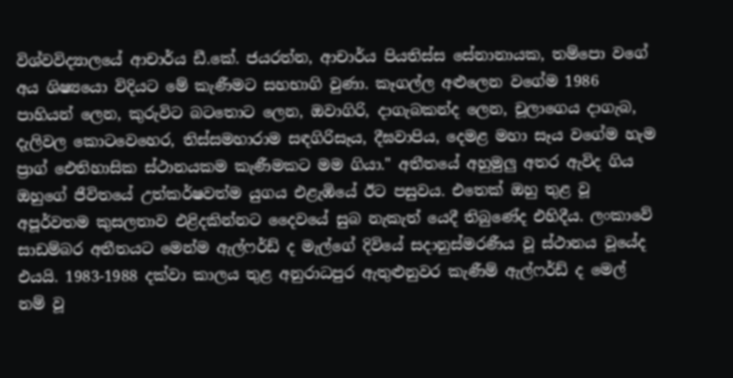විශ්වවිද්‍යාලයේ ආචාර්ය ඩී.කේ. ජයරත්න, ආචාර්ය පියතිස්ස සේනානායක, තම්පො වගේ අය ශිෂ්‍යයො විදියට මේ කැණීමට සහභාගි වුණා. කෑගල්ල අළුලෙන වගේම 1986 පාහියන් ලෙන, කුරුවිට බටතොට ලෙන, ඔවාගිරි, දාගැබකන්ද ලෙන, චූලාගෙය දාගැබ, දැලිවල කොටවෙහෙර, තිස්සමහාරාම සඳගිරිසෑය, දීඝවාපිය, දෙමළ මහා සෑය වගේම හැම ප්‍රාග් ඓතිහාසික ස්ථානයකම කැණීමකට මම ගියා." අතීතයේ අහුමුලු අතර ඇවිද ගිය ඔහුගේ ජීවිතයේ උත්කර්ෂවත්ම යුගය එළැඹියේ ඊට පසුවය. එතෙක් ඔහු තුළ වූ අපූර්වතම කුසලතාව එළිදකින්නට දෛවයේ සුබ නැකැත් යෙදී තිබුණේද එහිදීය. ලංකාවේ සාඩම්බර අතීතයට මෙන්ම ඇල්ෆර්ඩ් ද මැල්ගේ දිවියේ සදානුස්මරණීය වූ ස්ථානය වූයේද එයයි. 1983-1988 දක්වා කාලය තුළ අනුරාධපුර ඇතුළුනුවර කැණීම් ඇල්ෆර්ඩ් ද මෙල් නම් වූ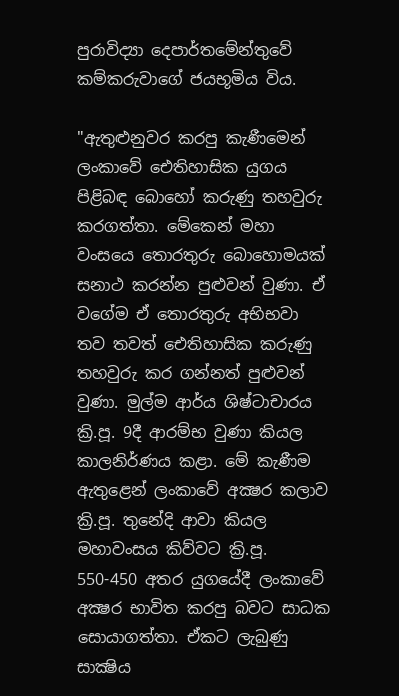පුරාවිද්‍යා දෙපාර්තමේන්තුවේ කම්කරුවාගේ ජයභූමිය විය.

"ඇතුළුනුවර කරපු කැණීමෙන් ලංකාවේ ඓතිහාසික යුගය පිළිබඳ බොහෝ කරුණු තහවුරු කරගත්තා. මේකෙන් මහා වංසයෙ තොරතුරු බොහොමයක් සනාථ කරන්න පුළුවන් වුණා. ඒ වගේම ඒ තොරතුරු අභිභවා තව තවත් ඓතිහාසික කරුණු තහවුරු කර ගන්නත් පුළුවන් වුණා. මුල්ම ආර්ය ශිෂ්ටාචාරය ක්‍රි.පූ. 9දී ආරම්භ වුණා කියල කාලනිර්ණය කළා. මේ කැණීම ඇතුළෙන් ලංකාවේ අක්‍ෂර කලාව ක්‍රි.පූ. තුනේදි ආවා කියල මහාවංසය කිව්වට ක්‍රි.පූ. 550-450 අතර යුගයේදී ලංකාවේ අක්‍ෂර භාවිත කරපු බවට සාධක සොයාගත්තා. ඒකට ලැබුණු සාක්‍ෂිය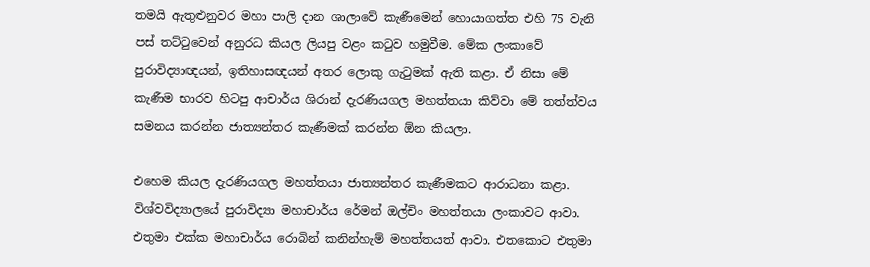තමයි ඇතුළුනුවර මහා පාලි දාන ශාලාවේ කැණීමෙන් හොයාගත්ත එහි 75 වැනි පස් තට්ටුවෙන් අනුරධ කියල ලියපු වළං කටුව හමුවීම. මේක ලංකාවේ පුරාවිද්‍යාඥයන්, ඉතිහාසඥයන් අතර ලොකු ගැටුමක් ඇති කළා. ඒ නිසා මේ කැණීම භාරව හිටපු ආචාර්ය ශිරාන් දැරණියගල මහත්තයා කිව්වා මේ තත්ත්වය සමනය කරන්න ජාත්‍යන්තර කැණීමක් කරන්න ඕන කියලා.

එහෙම කියල දැරණියගල මහත්තයා ජාත්‍යන්තර කැණීමකට ආරාධනා කළා. විශ්වවිද්‍යාලයේ පුරාවිද්‍යා මහාචාර්ය රේමන් ඔල්චිං මහත්තයා ලංකාවට ආවා. එතුමා එක්ක මහාචාර්ය රොබින් කනින්හැම් මහත්තයත් ආවා. එතකොට එතුමා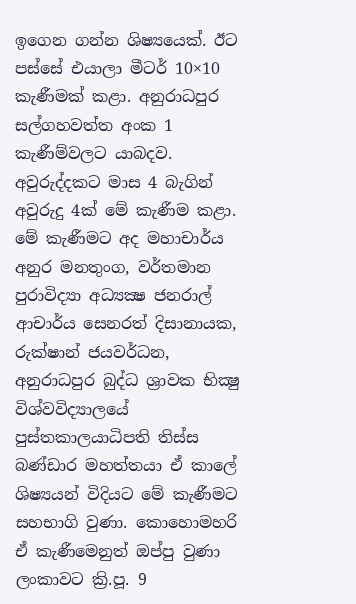ඉගෙන ගන්න ශිෂ්‍යයෙක්. ඊට පස්සේ එයාලා මීටර් 10×10 කැණීමක් කළා. අනුරාධපුර සල්ගහවත්ත අංක 1 කැණීම්වලට යාබදව. අවුරුද්දකට මාස 4 බැගින් අවුරුදු 4ක් මේ කැණීම කළා. මේ කැණීමට අද මහාචාර්ය අනුර මනතුංග, වර්තමාන පුරාවිද්‍යා අධ්‍යක්‍ෂ ජනරාල් ආචාර්ය සෙනරත් දිසානායක, රුක්ෂාන් ජයවර්ධන, අනුරාධපුර බුද්ධ ශ්‍රාවක භික්‍ෂු විශ්වවිද්‍යාලයේ පුස්තකාලයාධිපති තිස්ස බණ්ඩාර මහත්තයා ඒ කාලේ ශිෂ්‍යයන් විදියට මේ කැණීමට සහභාගි වුණා. කොහොමහරි ඒ කැණීමෙනුත් ඔප්පු වුණා ලංකාවට ක්‍රි.පූ. 9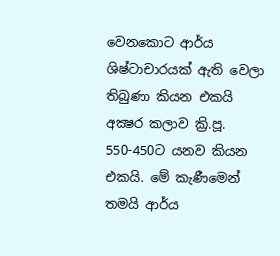වෙනකොට ආර්ය ශිෂ්ටාචාරයක් ඇති වෙලා තිබුණා කියන එකයි අක්‍ෂර කලාව ක්‍රි.පූ. 550-450ට යනව කියන එකයි. මේ කැණීමෙන් තමයි ආර්ය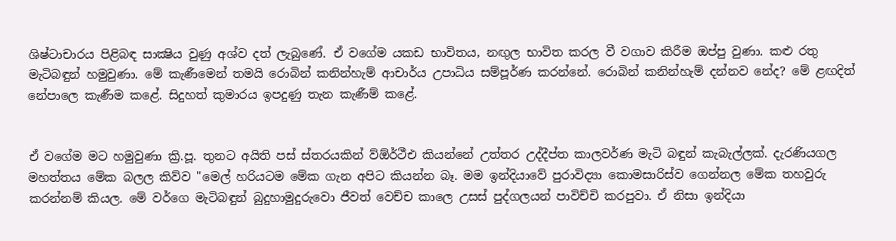ශිෂ්ටාචාරය පිළිබඳ සාක්‍ෂිය වුණු අශ්ව දත් ලැබුණේ. ඒ වගේම යකඩ භාවිතය, නඟුල භාවිත කරල වී වගාව කිරීම ඔප්පු වුණා. කළු රතු මැටිබඳුන් හමුවුණා. මේ කැණීමෙන් තමයි රොබින් කනින්හැම් ආචාර්ය උපාධිය සම්පූර්ණ කරන්නේ. රොබින් කනින්හැම් දන්නව නේද? මේ ළඟදිත් නේපාලෙ කැණීම කළේ. සිදුහත් කුමාරය ඉපදුණු තැන කැණීම් කළේ.


ඒ වගේම මට හමුවුණා ක්‍රි.පූ. තුනට අයිති පස් ස්තරයකින් ව්ඕර්ථීඑ කියන්නේ උත්තර උද්දීප්ත කාලවර්ණ මැටි බඳුන් කැබැල්ලක්. දැරණියගල මහත්තය මේක බලල කිව්ව "මෙල් හරියටම මේක ගැන අපිට කියන්න බෑ. මම ඉන්දියාවේ පුරාවිද්‍යා කොමසාරිස්ව ගෙන්නල මේක තහවුරු කරන්නම් කියල. මේ වර්ගෙ මැටිබඳුන් බුදුහාමුදුරුවො ජීවත් වෙච්ච කාලෙ උසස් පුද්ගලයන් පාවිච්චි කරපුවා. ඒ නිසා ඉන්දියා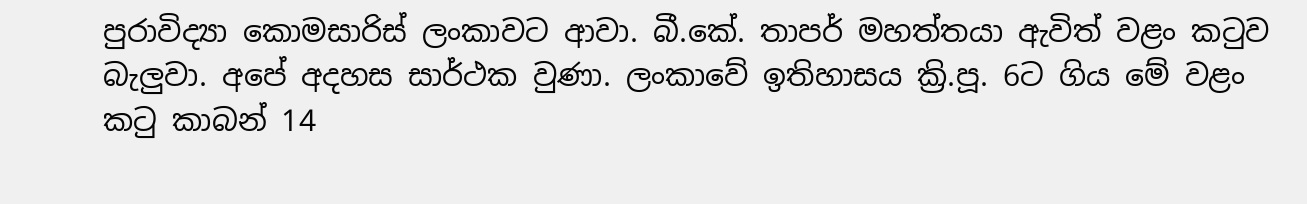පුරාවිද්‍යා කොමසාරිස් ලංකාවට ආවා. බී.කේ. තාපර් මහත්තයා ඇවිත් වළං කටුව බැලුවා. අපේ අදහස සාර්ථක වුණා. ලංකාවේ ඉතිහාසය ක්‍රි.පූ. 6ට ගිය මේ වළං කටු කාබන් 14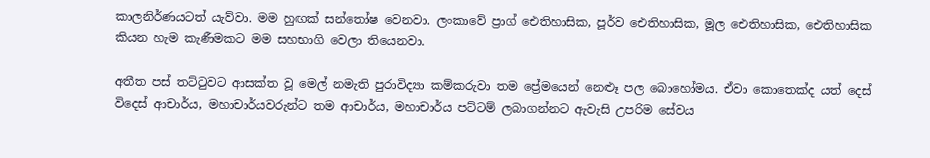කාලනිර්ණයටත් යැව්වා. මම හුඟක් සන්තෝෂ වෙනවා. ලංකාවේ ප්‍රාග් ඓතිහාසික, පූර්ව ඓතිහාසික, මූල ඓතිහාසික, ඓතිහාසික කියන හැම කැණීමකට මම සහභාගි වෙලා තියෙනවා.

අතීත පස් තට්ටුවට ආසක්ත වූ මෙල් නමැති පුරාවිද්‍යා කම්කරුවා තම ප්‍රේමයෙන් නෙළුෑ පල බොහෝමය. ඒවා කොතෙක්ද යත් දෙස් විදෙස් ආචාර්ය, මහාචාර්යවරුන්ට තම ආචාර්ය, මහාචාර්ය පට්ටම් ලබාගන්නට ඇවැසි උපරිම සේවය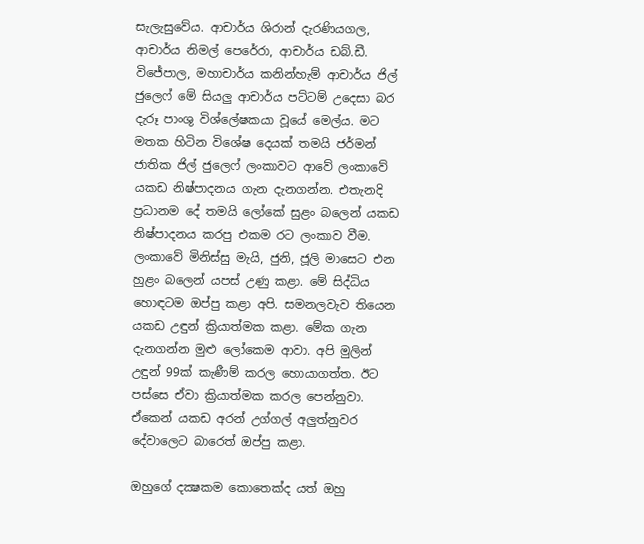සැලැසුවේය. ආචාර්ය ශිරාන් දැරණියගල, ආචාර්ය නිමල් පෙරේරා, ආචාර්ය ඩබ්.ඩී. විජේපාල, මහාචාර්ය කනින්හැම් ආචාර්ය ජිල් ජුලෙෆ් මේ සියලු ආචාර්ය පට්ටම් උදෙසා බර දැරූ පාංශු විශ්ලේෂකයා වූයේ මෙල්ය. මට මතක හිටින විශේෂ දෙයක් තමයි ජර්මන් ජාතික ජිල් ජුලෙෆ් ලංකාවට ආවේ ලංකාවේ යකඩ නිෂ්පාදනය ගැන දැනගන්න. එතැනදි ප්‍රධානම දේ තමයි ලෝකේ සුළං බලෙන් යකඩ නිෂ්පාදනය කරපු එකම රට ලංකාව වීම. ලංකාවේ මිනිස්සු මැයි, ජුනි, ජූලි මාසෙට එන හුළං බලෙන් යපස් උණු කළා. මේ සිද්ධිය හොඳටම ඔප්පු කළා අපි. සමනලවැව තියෙන යකඩ උඳුන් ක්‍රියාත්මක කළා. මේක ගැන දැනගන්න මුළු ලෝකෙම ආවා. අපි මුලින් උඳුන් 99ක් කැණීම් කරල හොයාගත්ත. ඊට පස්සෙ ඒවා ක්‍රියාත්මක කරල පෙන්නුවා. ඒකෙන් යකඩ අරන් උග්ගල් අලුත්නුවර දේවාලෙට බාරෙත් ඔප්පු කළා.

ඔහුගේ දක්‍ෂකම කොතෙක්ද යත් ඔහු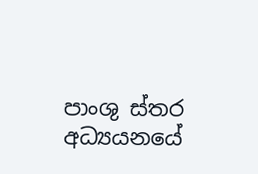පාංශු ස්තර අධ්‍යයනයේ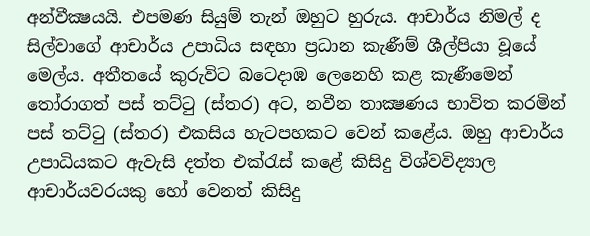අන්වීක්‍ෂයයි. එපමණ සියුම් තැන් ඔහුට හුරුය. ආචාර්ය නිමල් ද සිල්වාගේ ආචාර්ය උපාධිය සඳහා ප්‍රධාන කැණීම් ශීල්පියා වූයේ මෙල්ය. අතීතයේ කුරුවිට බට‍ෙදාඹ ලෙනෙහි කළ කැණීමෙන් තෝරාගත් පස් තට්ටු (ස්තර) අට, නවීන තාක්‍ෂණය භාවිත කරමින් පස් තට්ටු (ස්තර) එකසිය හැටපහකට වෙන් කළේය. ඔහු ආචාර්ය උපාධියකට ඇවැසි දත්ත එක්රැස් කළේ කිසිදු විශ්වවිද්‍යාල ආචාර්යවරයකු හෝ වෙනත් කිසිදු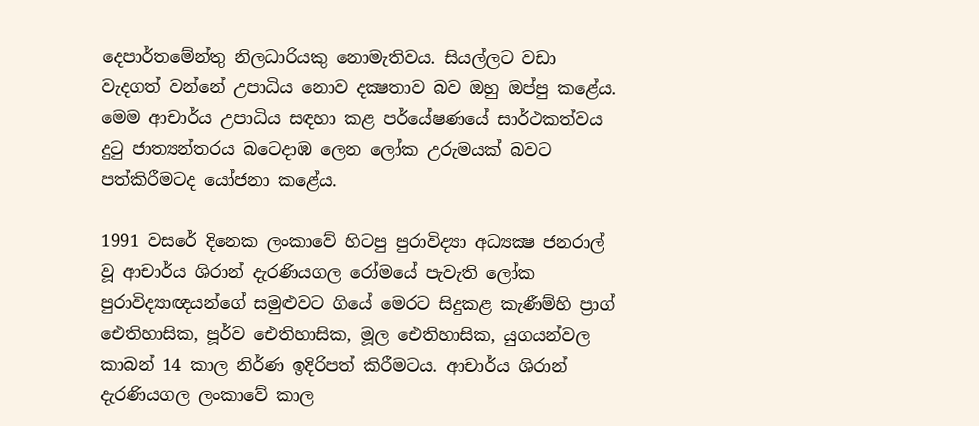දෙපාර්තමේන්තු නිලධාරියකු නොමැතිවය. සියල්ලට වඩා වැදගත් වන්නේ උපාධිය නොව දක්‍ෂතාව බව ඔහු ඔප්පු කළේය. මෙම ආචාර්ය උපාධිය සඳහා කළ පර්යේෂණයේ සාර්ථකත්වය දුටු ජාත්‍යන්තරය බට‍ෙදාඹ ලෙන ලෝක උරුමයක් බවට පත්කිරීමටද යෝජනා කළේය.

1991 වසරේ දිනෙක ලංකාවේ හිටපු පුරාවිද්‍යා අධ්‍යක්‍ෂ ජනරාල් වූ ආචාර්ය ශිරාන් දැරණියගල රෝමයේ පැවැති ලෝක පුරාවිද්‍යාඥයන්ගේ සමුළුවට ගියේ මෙරට සිදුකළ කැණීම්හි ප්‍රාග් ඓතිහාසික, පූර්ව ඓතිහාසික, මූල ඓතිහාසික, යුගයන්වල කාබන් 14 කාල නිර්ණ ඉදිරිපත් කිරීමටය. ආචාර්ය ශිරාන් දැරණියගල ලංකාවේ කාල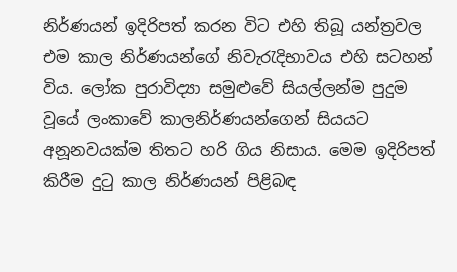නිර්ණයන් ඉදිරිපත් කරන විට එහි තිබූ යන්ත්‍රවල එම කාල නිර්ණයන්ගේ නිවැරැදිභාවය එහි සටහන් විය. ලෝක පුරාවිද්‍යා සමුළුවේ සියල්ලන්ම පුදුම වූයේ ලංකාවේ කාලනිර්ණයන්ගෙන් සියයට අනූනවයක්ම තිතට හරි ගිය නිසාය. මෙම ඉදිරිපත් කිරීම දුටු කාල නිර්ණයන් පිළිබඳ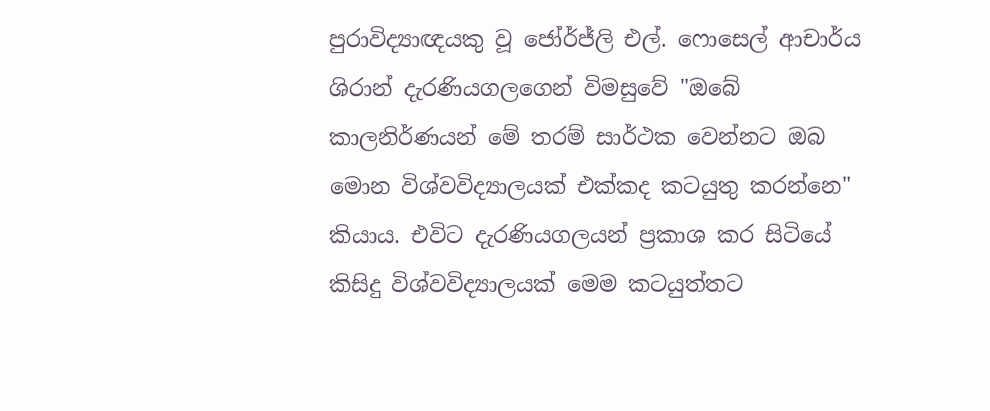පුරාවිද්‍යාඥයකු වූ ජෝර්ජ්ලි එල්. ෆොසෙල් ආචාර්ය ශිරාන් දැරණියගලගෙන් විමසුවේ "ඔබේ කාලනිර්ණයන් මේ තරම් සාර්ථක වෙන්නට ඔබ මොන විශ්වවිද්‍යාලයක් එක්කද කටයුතු කරන්නෙ" කියාය. එවිට දැරණියගලයන් ප්‍රකාශ කර සිටියේ කිසිදු විශ්වවිද්‍යාලයක් මෙම කටයුත්තට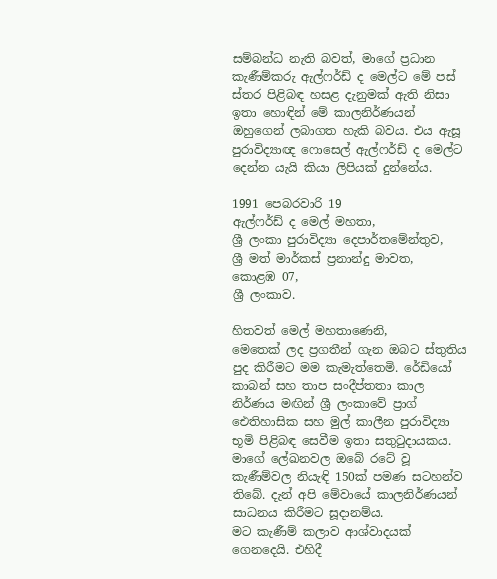සම්බන්ධ නැති බවත්, මාගේ ප්‍රධාන කැණීම්කරු ඇල්ෆර්ඩ් ද මෙල්ට මේ පස් ස්තර පිළිබඳ හසළ දැනුමක් ඇති නිසා ඉතා හොඳින් මේ කාලනිර්ණයන් ඔහුගෙන් ලබාගත හැකි බවය. එය ඇසූ පුරාවිද්‍යාඥ ෆොසෙල් ඇල්ෆර්ඩ් ද මෙල්ට දෙන්න යැයි කියා ලිපියක් දුන්නේය.

1991 පෙබරවාරි 19
ඇල්ෆර්ඩ් ද මෙල් මහතා,
ශ්‍රී ලංකා පුරාවිද්‍යා දෙපාර්තමේන්තුව,
ශ්‍රී මත් මාර්කස් ප්‍රනාන්දු මාවත,
කොළඹ 07,
ශ්‍රී ලංකාව.

හිතවත් මෙල් මහතාණෙනි,
මෙතෙක් ලද ප්‍රගතීන් ගැන ඔබට ස්තුතිය පුද කිරීමට මම කැමැත්තෙමි. රේඩියෝ කාබන් සහ තාප සංදීප්තතා කාල නිර්ණය මඟින් ශ්‍රී ලංකාවේ ප්‍රාග් ඓතිහාසික සහ මුල් කාලීන පුරාවිද්‍යා භූමි පිළිබඳ සෙවීම ඉතා සතුටුදායකය. මාගේ ලේඛනවල ඔබේ රටේ වූ කැණීම්වල නියැඳි 150ක් පමණ සටහන්ව තිබේ. දැන් අපි මේවායේ කාලනිර්ණයන් සාධනය කිරීමට සූදානම්ය.
මට කැණීම් කලාව ආශ්වාදයක් ගෙනදෙයි. එහිදී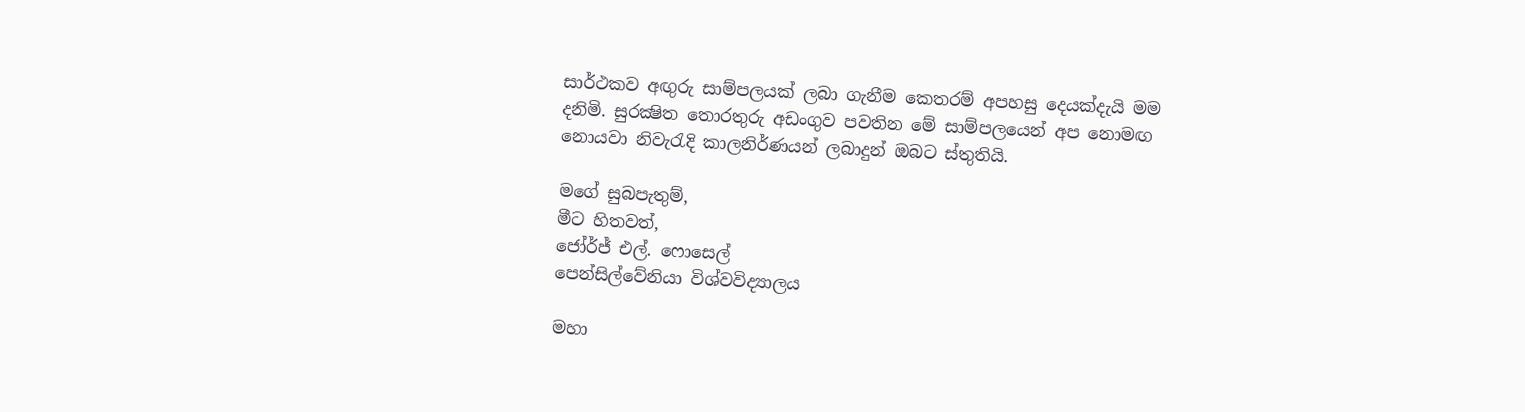සාර්ථකව අඟුරු සාම්පලයක් ලබා ගැනීම කෙතරම් අපහසු දෙයක්දැයි මම දනිමි. සුරක්‍ෂිත තොරතුරු අඩංගුව පවතින මේ සාම්පලයෙන් අප නොමඟ නොයවා නිවැරැදි කාලනිර්ණයන් ලබාදුන් ඔබට ස්තුතියි.

මගේ සුබපැතුම්,
මීට හිතවත්,
ජෝර්ජ් එල්. ෆොසෙල්
පෙන්සිල්වේනියා විශ්වවිද්‍යාලය

මහා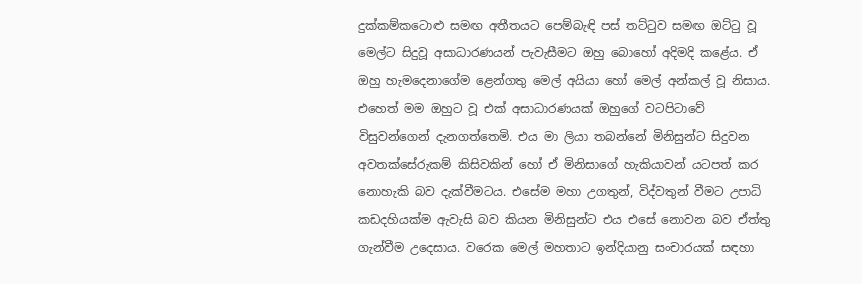දුක්කම්කටොළු සමඟ අතීතයට පෙම්බැඳි පස් තට්ටුව සමඟ ඔට්ටු වූ මෙල්ට සිදුවූ අසාධාරණයන් පැවැසීමට ඔහු බොහෝ අදිමදි කළේය. ඒ ඔහු හැමදෙනාගේම ළෙන්ගතු මෙල් අයියා හෝ මෙල් අන්කල් වූ නිසාය. එහෙත් මම ඔහුට වූ එක් අසාධාරණයක් ඔහුගේ වටපිටාවේ විසුවන්ගෙන් දැනගත්තෙමි. එය මා ලියා තබන්නේ මිනිසුන්ට සිදුවන අවතක්සේරුකම් කිසිවකින් හෝ ඒ මිනිසාගේ හැකියාවන් යටපත් කර නොහැකි බව දැක්වීමටය. එසේම මහා උගතුන්, විද්වතුන් වීමට උපාධි කඩදහියක්ම ඇවැසි බව කියන මිනිසුන්ට එය එසේ නොවන බව ඒත්තු ගැන්වීම උදෙසාය. වරෙක මෙල් මහතාට ඉන්දියානු සංචාරයක් සඳහා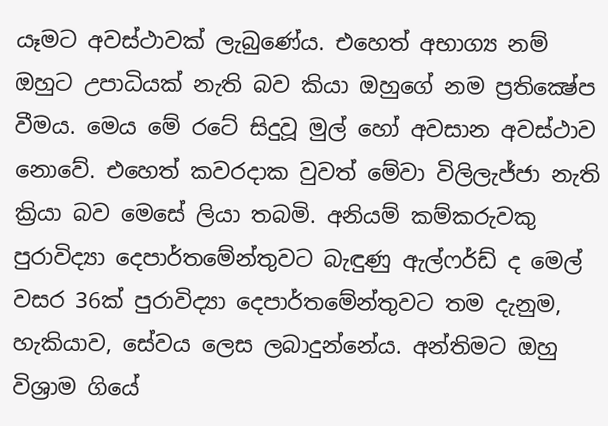යෑමට අවස්ථාවක් ලැබුණේය. එහෙත් අභාග්‍ය නම් ඔහුට උපාධියක් නැති බව කියා ඔහුගේ නම ප්‍රතික්‍ෂේප වීමය. මෙය මේ රටේ සිදුවූ මුල් හෝ අවසාන අවස්ථාව නොවේ. එහෙත් කවරදාක වුවත් මේවා විලිලැජ්ජා නැති ක්‍රියා බව මෙසේ ලියා තබමි. අනියම් කම්කරුවකු පුරාවිද්‍යා දෙපාර්තමේන්තුවට බැඳුණු ඇල්ෆර්ඩ් ද මෙල් වසර 36ක් පුරාවිද්‍යා දෙපාර්තමේන්තුවට තම දැනුම, හැකියාව, සේවය ලෙස ලබාදුන්නේය. අන්තිමට ඔහු විශ්‍රාම ගියේ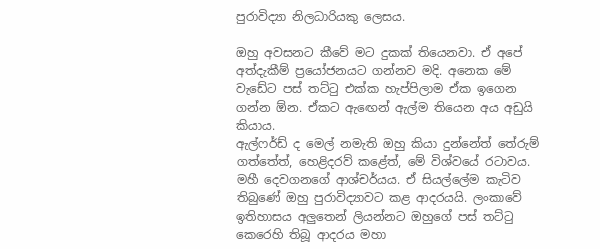පුරාවිද්‍යා නිලධාරියකු ලෙසය.

ඔහු අවසනට කීවේ මට දුකක් තියෙනවා. ඒ අපේ අත්දැකීම් ප්‍රයෝජනයට ගන්නව මදි. අනෙක මේ වැඩේට පස් තට්ටු එක්ක හැප්පිලාම ඒක ඉගෙන ගන්න ඕන. ඒකට ඇඟෙන් ඇල්ම තියෙන අය අඩුයි කියාය.
ඇල්ෆර්ඩ් ද මෙල් නමැති ඔහු කියා දුන්නේත් තේරුම් ගත්තේත්, හෙළිදරව් කළේත්, මේ විශ්වයේ රටාවය. මහී දෙවගනගේ ආශ්චර්යය. ඒ සියල්ලේම කැටිව තිබුණේ ඔහු පුරාවිද්‍යාවට කළ ආදරයයි. ලංකාවේ ඉතිහාසය අලුතෙන් ලියන්නට ඔහුගේ පස් තට්ටු කෙරෙහි තිබූ ආදරය මහා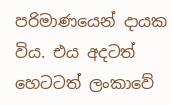පරිමාණයෙන් දායක විය. එය අදටත් හෙටටත් ලංකාවේ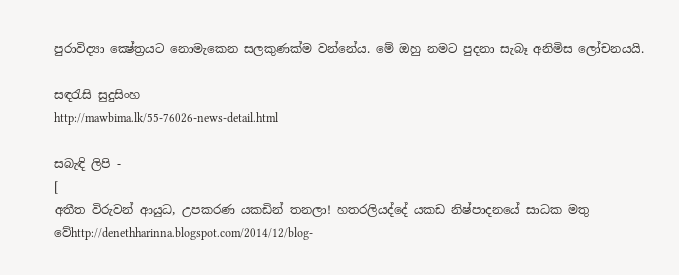පුරාවිද්‍යා ක්‍ෂේත්‍රයට නොමැකෙන සලකුණක්ම වන්නේය. මේ ඔහු නමට පුදනා සැබෑ අනිමිස ලෝචනයයි.

සඳරැසි සුදුසිංහ
http://mawbima.lk/55-76026-news-detail.html

සබැඳි ලිපි -
[
අතීත විරුවන් ආයුධ, උපකරණ යකඩින් තනලා! හතරලියද්දේ යකඩ නිෂ්පාදනයේ සාධක මතු වේhttp://denethharinna.blogspot.com/2014/12/blog-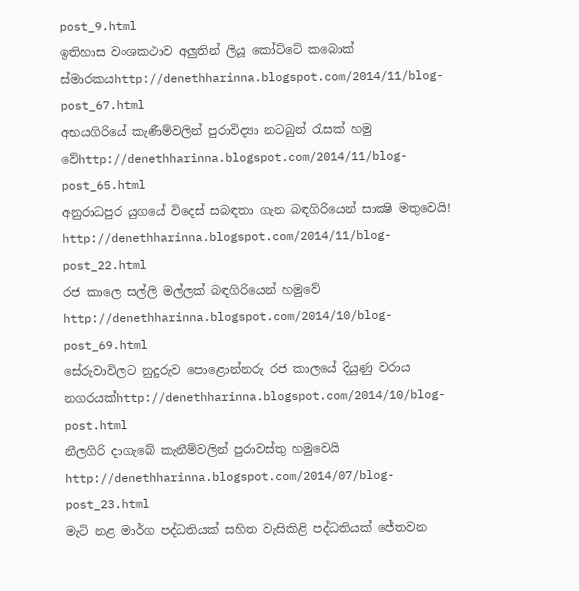post_9.html
ඉතිහාස වංශකථාව අලුතින් ලියූ කෝට්‌ටේ කබොක්‌ ස්‌මාරකයhttp://denethharinna.blogspot.com/2014/11/blog-post_67.html
අභයගිරියේ කැණීම්වලින් පුරාවිද්‍යා නටබුන් රැසක්‌ හමු වේhttp://denethharinna.blogspot.com/2014/11/blog-post_65.html
අනුරාධපුර යුගයේ විදෙස්‌ සබඳතා ගැන බඳගිරියෙන් සාක්‍ෂි මතුවෙයි!
http://denethharinna.blogspot.com/2014/11/blog-post_22.html
රජ කාලෙ සල්ලි මල්ලක් බඳගිරියෙන් හමුවේ
http://denethharinna.blogspot.com/2014/10/blog-post_69.html
සේරුවාවිලට නුදුරුව පොළොන්නරු රජ කාලයේ දියුණු වරාය නගරයක්http://denethharinna.blogspot.com/2014/10/blog-post.html
නීලගිරි දාගැබේ කැනීම්වලින් පුරාවස්‌තු හමුවෙයි
http://denethharinna.blogspot.com/2014/07/blog-post_23.html
මැටි නළ මාර්ග පද්ධතියක්‌ සහිත වැසිකිළි පද්ධතියක්‌ ජේතවන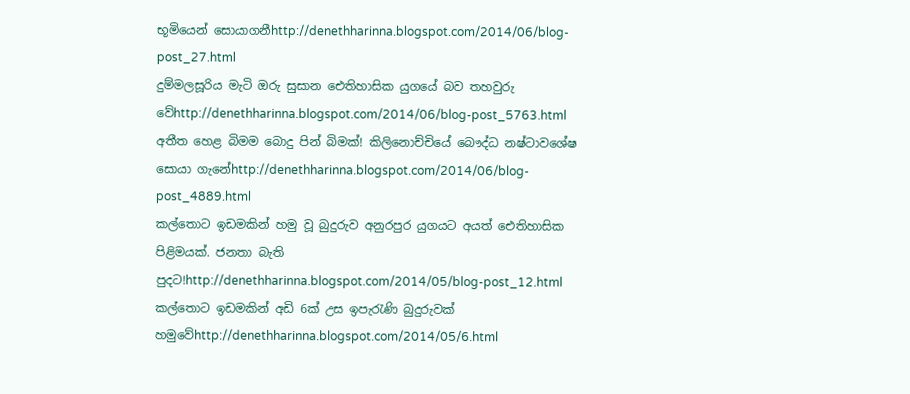භූමියෙන් සොයාගනීhttp://denethharinna.blogspot.com/2014/06/blog-post_27.html
දුම්මලසූරිය මැටි ඔරු සුසාන ඓතිහාසික යුගයේ බව තහවුරු වේhttp://denethharinna.blogspot.com/2014/06/blog-post_5763.html
අතීත හෙළ බිමම බොදු පින් බිමක්! කිලිනොච්චියේ බෞද්ධ නෂ්ටාවශේෂ සොයා ගැනේhttp://denethharinna.blogspot.com/2014/06/blog-post_4889.html
කල්තොට ඉඩමකින් හමු වූ බුදුරුව අනුරපුර යුගයට අයත් ඓතිහාසික පිළිමයක්. ජනතා බැති පුදට!http://denethharinna.blogspot.com/2014/05/blog-post_12.html
කල්තොට ඉඩමකින් අඩි 6ක්‌ උස ඉපැරැණි බුදුරුවක්‌ හමුවේhttp://denethharinna.blogspot.com/2014/05/6.html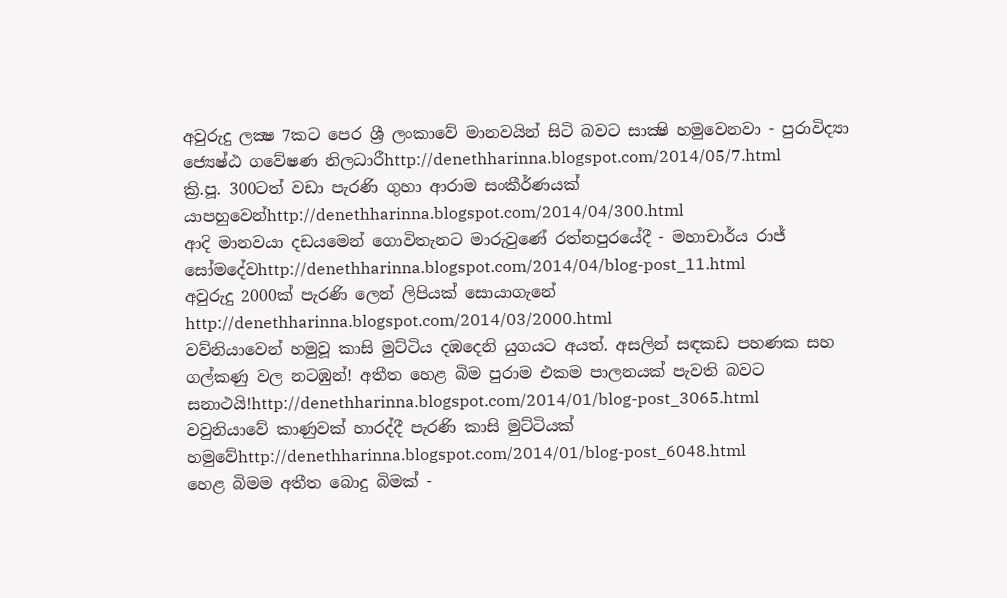අවුරුදු ලක්‍ෂ 7කට පෙර ශ්‍රී ලංකාවේ මානවයින් සිටි බවට සාක්‍ෂි හමුවෙනවා - පුරාවිද්‍යා ජ්‍යෙෂ්ඨ ගවේෂණ නිලධාරීhttp://denethharinna.blogspot.com/2014/05/7.html
ක්‍රි.පූ. 300ටත් වඩා පැරණි ගුහා ආරාම සංකීර්ණයක් යාපහුවෙන්http://denethharinna.blogspot.com/2014/04/300.html
ආදි මානවයා දඩයමෙන් ගොවිතැනට මාරුවුණේ රත්නපුරයේදී - මහාචාර්ය රාජ් සෝමදේවhttp://denethharinna.blogspot.com/2014/04/blog-post_11.html
අවුරුදු 2000ක්‌ පැරණි ලෙන් ලිපියක්‌ සොයාගැනේ
http://denethharinna.blogspot.com/2014/03/2000.html
වව්නියාවෙන් හමුවූ කාසි මුට්ටිය දඹදෙනි යුගයට අයත්. අසලින් සඳකඩ පහණක සහ ගල්කණු වල නටඹුන්! අතීත හෙළ බිම පුරාම එකම පාලනයක් පැවති බවට සනාථයි!http://denethharinna.blogspot.com/2014/01/blog-post_3065.html
වවුනියාවේ කාණුවක්‌ හාරද්දී පැරණි කාසි මුට්‌ටියක්‌ හමුවේhttp://denethharinna.blogspot.com/2014/01/blog-post_6048.html
හෙළ බිමම අතීත බොදු බිමක් -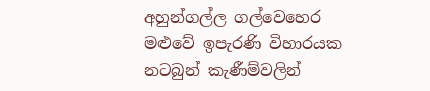අහුන්ගල්ල ගල්වෙහෙර මළුවේ ඉපැරණි විහාරයක නටබුන් කැණීම්වලින්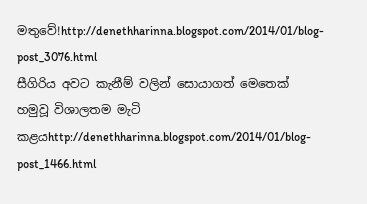මතුවේ!http://denethharinna.blogspot.com/2014/01/blog-post_3076.html
සීගිරිය අවට කැනීම් වලින් සොයාගත් මෙතෙක් හමුවූ විශාලතම මැටි කළයhttp://denethharinna.blogspot.com/2014/01/blog-post_1466.html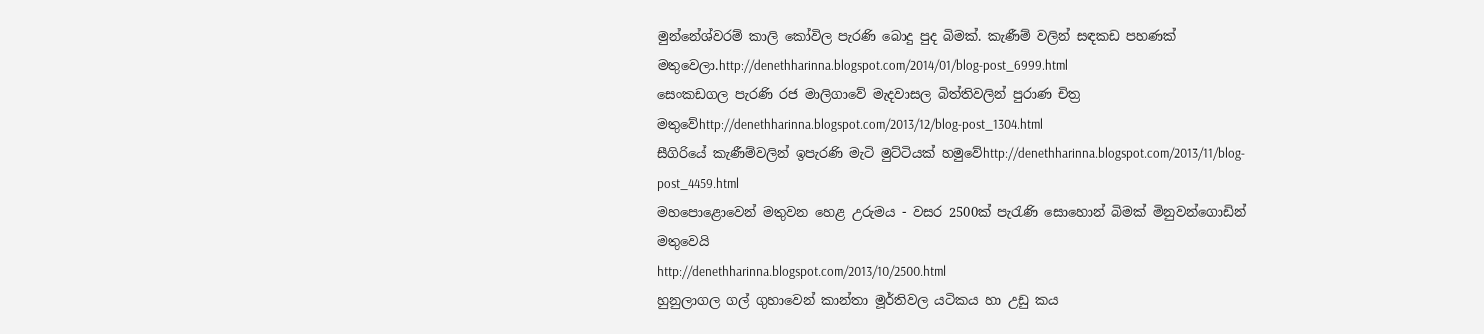මුන්නේශ්වරම් කාලි කෝවිල පැරණි බොදු පුද බිමක්. කැණීම් වලින් සඳකඩ පහණක් මතුවෙලා.http://denethharinna.blogspot.com/2014/01/blog-post_6999.html
සෙංකඩගල පැරණි රජ මාලිගාවේ මැදවාසල බිත්තිවලින් පුරාණ චිත්‍ර මතුවේhttp://denethharinna.blogspot.com/2013/12/blog-post_1304.html
සීගිරියේ කැණීම්වලින් ඉපැරණි මැටි මුට්‌ටියක්‌ හමුවේhttp://denethharinna.blogspot.com/2013/11/blog-post_4459.html
මහපොළොවෙන් මතුවන හෙළ උරුමය - වසර 2500ක් පැරැණි සොහොන් බිමක් මිනුවන්ගොඩින් මතුවෙයි
http://denethharinna.blogspot.com/2013/10/2500.html
හුනුලාගල ගල් ගුහාවෙන් කාන්තා මූර්තිවල යටිකය හා උඩු කය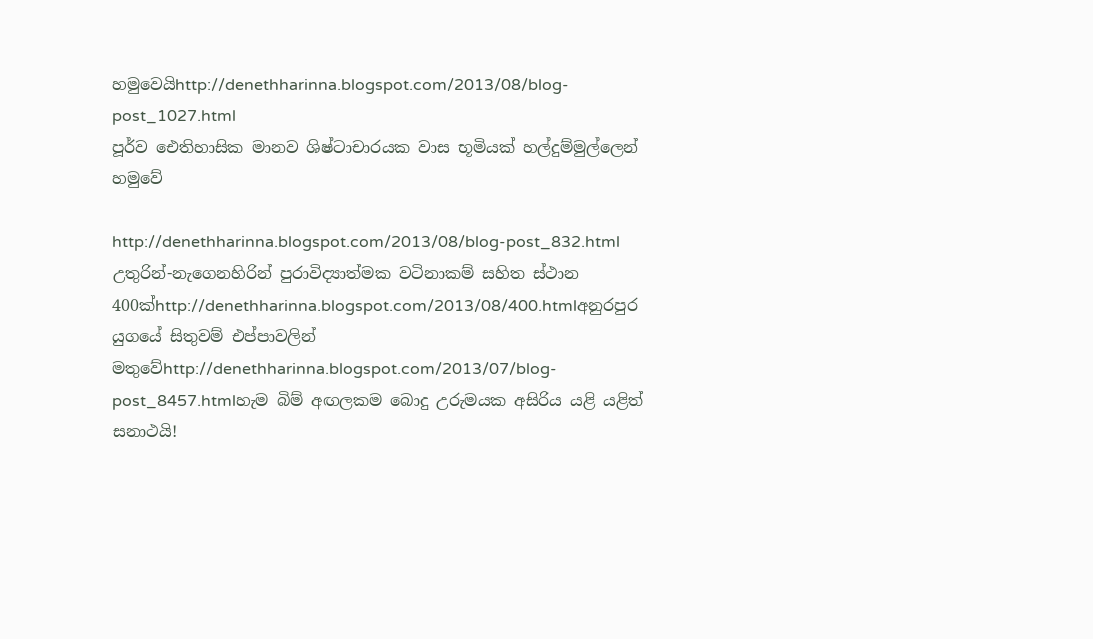හමුවෙයිhttp://denethharinna.blogspot.com/2013/08/blog-post_1027.html
පූර්ව ඓතිහාසික මානව ශිෂ්ටාචාරයක වාස භූමියක්‌ හල්දුම්මුල්ලෙන් හමුවේ

http://denethharinna.blogspot.com/2013/08/blog-post_832.html
උතුරින්-නැගෙනහිරින් පුරාවිද්‍යාත්මක වටිනාකම් සහිත ස්ථාන 400ක්http://denethharinna.blogspot.com/2013/08/400.htmlඅනුරපුර යුගයේ සිතුවම් එප්පාවලින් මතුවේhttp://denethharinna.blogspot.com/2013/07/blog-post_8457.htmlහැම බිම් අඟලකම බොදු උරුමයක අසිරිය යළි යළිත් සනාථයි!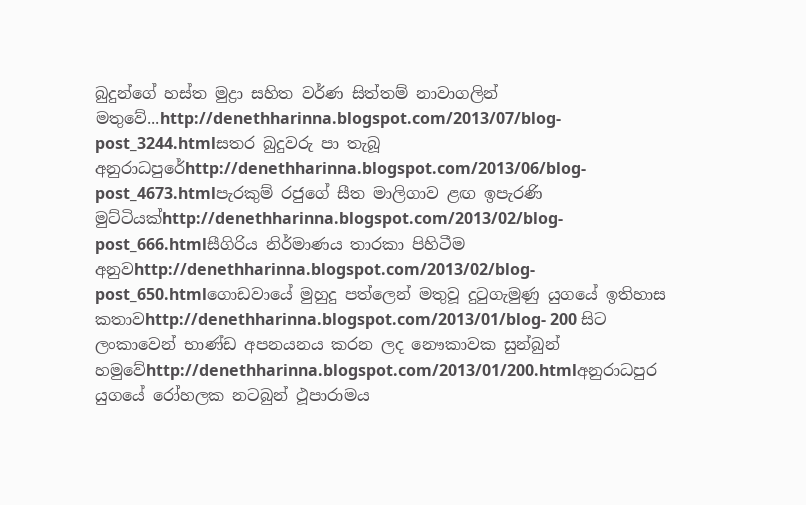බුදුන්ගේ හස්ත මුද්‍රා සහිත වර්ණ සිත්තම් නාවාගලින් මතුවේ...http://denethharinna.blogspot.com/2013/07/blog-post_3244.htmlසතර බුදුවරු පා තැබූ අනුරාධපුරේhttp://denethharinna.blogspot.com/2013/06/blog-post_4673.htmlපැරකුම් රජුගේ සීත මාලිගාව ළඟ ඉපැරණි මුට්ටියක්http://denethharinna.blogspot.com/2013/02/blog-post_666.htmlසීගිරිය නිර්මාණය තාරකා පිහිටීම අනුවhttp://denethharinna.blogspot.com/2013/02/blog-post_650.htmlගොඩවායේ මුහුදු පත්ලෙන් මතුවූ දුටුගැමුණු යුගයේ ඉතිහාස කතාවhttp://denethharinna.blogspot.com/2013/01/blog- 200 සිට ලංකාවෙන් භාණ්ඩ අපනයනය කරන ලද නෞකාවක සුන්බුන් හමුවේhttp://denethharinna.blogspot.com/2013/01/200.htmlඅනුරාධපුර යුගයේ රෝහලක නටබුන් ථූපාරාමය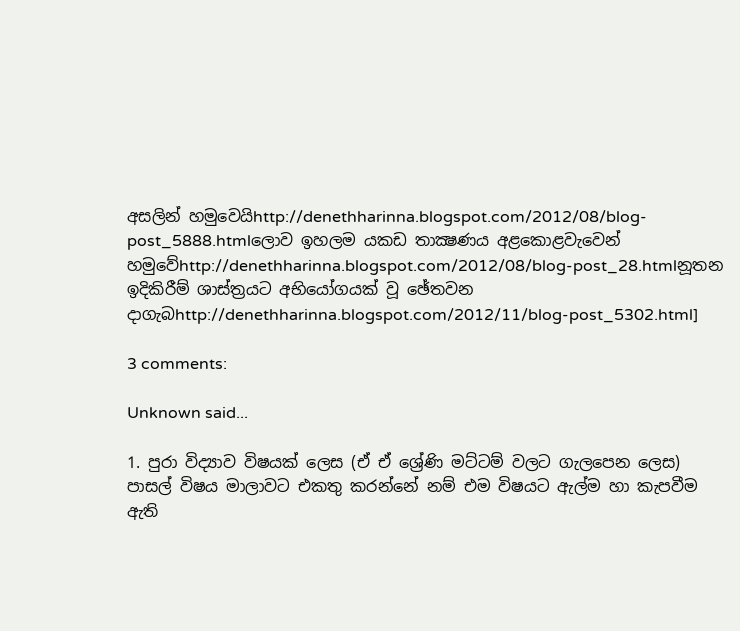අසලින් හමුවෙයිhttp://denethharinna.blogspot.com/2012/08/blog-post_5888.htmlලොව ඉහලම යකඩ තාක්‍ෂණය අළකොළවැවෙන් හමුවේhttp://denethharinna.blogspot.com/2012/08/blog-post_28.htmlනූතන ඉදිකිරීම් ශාස්‌ත්‍රයට අභියෝගයක්‌ වූ ඡේතවන දාගැබhttp://denethharinna.blogspot.com/2012/11/blog-post_5302.html]

3 comments:

Unknown said...

1. පුරා විද්‍යාව විෂයක් ලෙස (ඒ ඒ ශ්‍රේණි මට්ටම් වලට ගැලපෙන ලෙස) පාසල් විෂය මාලාවට එකතු කරන්නේ නම් එම විෂයට ඇල්ම හා කැපවීම ඇති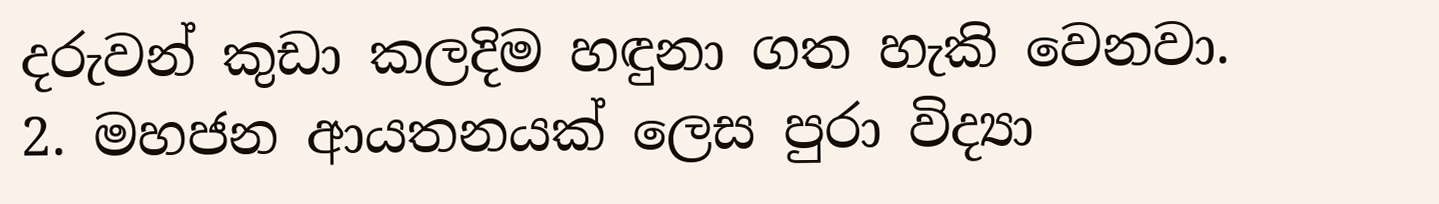දරුවන් කුඩා කලදිම හඳුනා ගත හැකි වෙනවා.
2. මහජන ආයතනයක් ලෙස පුරා විද්‍යා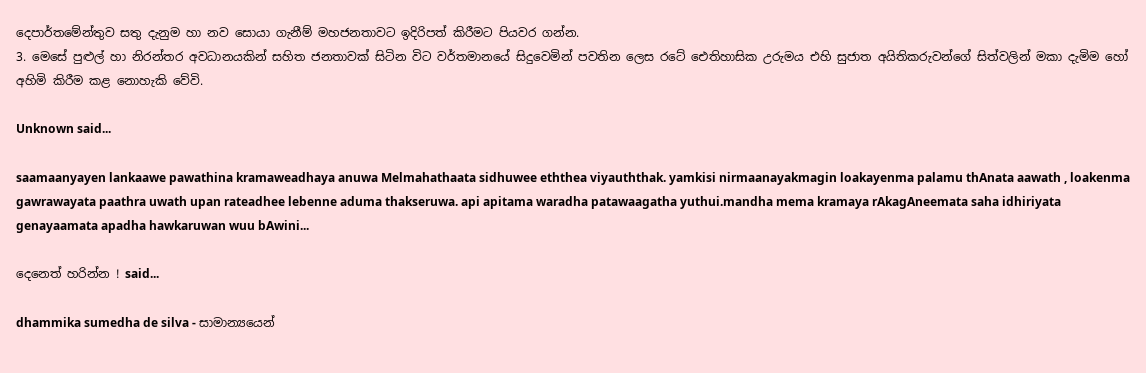දෙපාර්තමේන්තුව සතු දැනුම හා නව සොයා ගැනීම් මහජනතාවට ඉදිරිපත් කිරීමට පියවර ගන්න.
3. මෙසේ පුළුල් හා නිරන්තර අවධානයකින් සහිත ජනතාවක් සිටින විට වර්තමානයේ සිදුවෙමින් පවතින ලෙස රටේ ඓතිහාසික උරුමය එහි සුජාත අයිතිකරුවන්ගේ සිත්වලින් මකා දැමිම හෝ අහිමි කිරීම කළ නොහැකි වේවි.

Unknown said...

saamaanyayen lankaawe pawathina kramaweadhaya anuwa Melmahathaata sidhuwee eththea viyauththak. yamkisi nirmaanayakmagin loakayenma palamu thAnata aawath , loakenma gawrawayata paathra uwath upan rateadhee lebenne aduma thakseruwa. api apitama waradha patawaagatha yuthui.mandha mema kramaya rAkagAneemata saha idhiriyata genayaamata apadha hawkaruwan wuu bAwini...

දෙනෙත් හරින්න ! said...

dhammika sumedha de silva - සාමාන්‍යයෙන්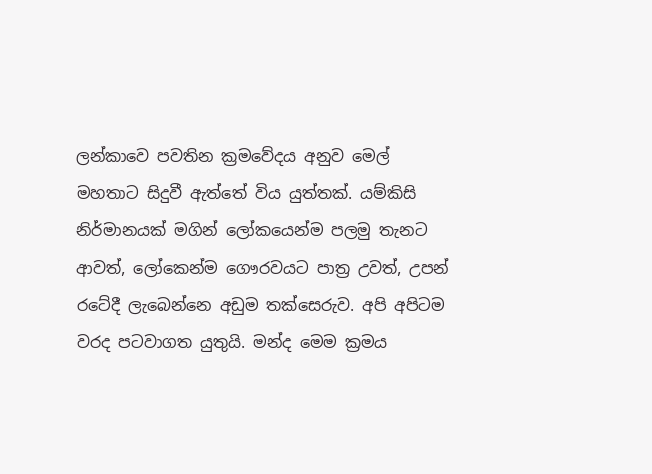ලන්කාවෙ පවතින ක්‍රමවේදය අනුව මෙල් මහතාට සිදුවී ඇත්තේ විය යුත්තක්. යම්කිසි නිර්මානයක් මගින් ලෝකයෙන්ම පලමු තැනට ආවත්, ලෝකෙන්ම ගෞරවයට පාත්‍ර උවත්, උපන් රටේදී ලැබෙන්නෙ අඩුම තක්සෙරුව. අපි අපිටම වරද පටවාගත යුතුයි. මන්ද මෙම ක්‍රමය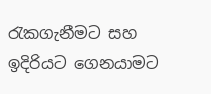රැකගැනීමට සහ ඉදිරියට ගෙනයාමට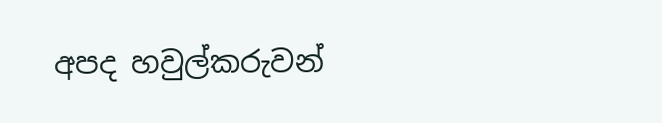අපද හවුල්කරුවන්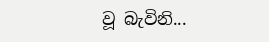වූ බැවිනි...